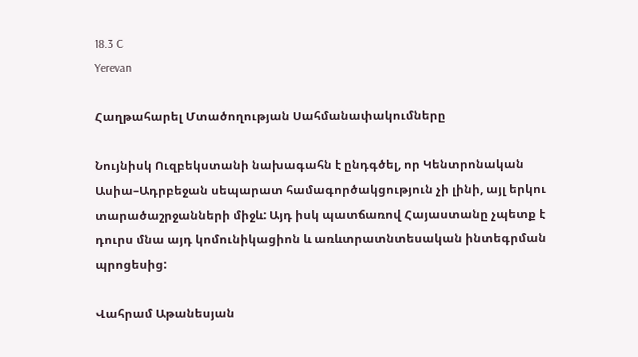18.3 C
Yerevan

Հաղթահարել Մտածողության Սահմանափակումները

Նույնիսկ Ուզբեկստանի նախագահն է ընդգծել, որ Կենտրոնական Ասիա–Ադրբեջան սեպարատ համագործակցություն չի լինի, այլ երկու տարածաշրջանների միջև: Այդ իսկ պատճառով Հայաստանը չպետք է դուրս մնա այդ կոմունիկացիոն և առևտրատնտեսական ինտեգրման պրոցեսից:

Վահրամ Աթանեսյան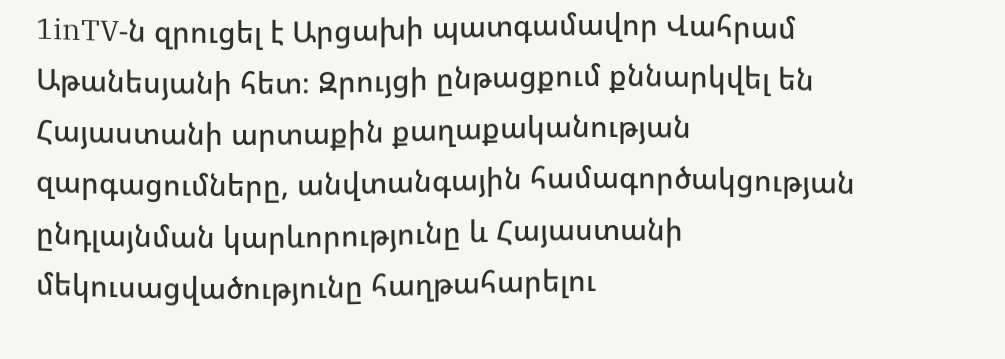1inTV‑ն զրուցել է Արցախի պատգամավոր Վահրամ Աթանեսյանի հետ։ Զրույցի ընթացքում քննարկվել են Հայաստանի արտաքին քաղաքականության զարգացումները, անվտանգային համագործակցության ընդլայնման կարևորությունը և Հայաստանի մեկուսացվածությունը հաղթահարելու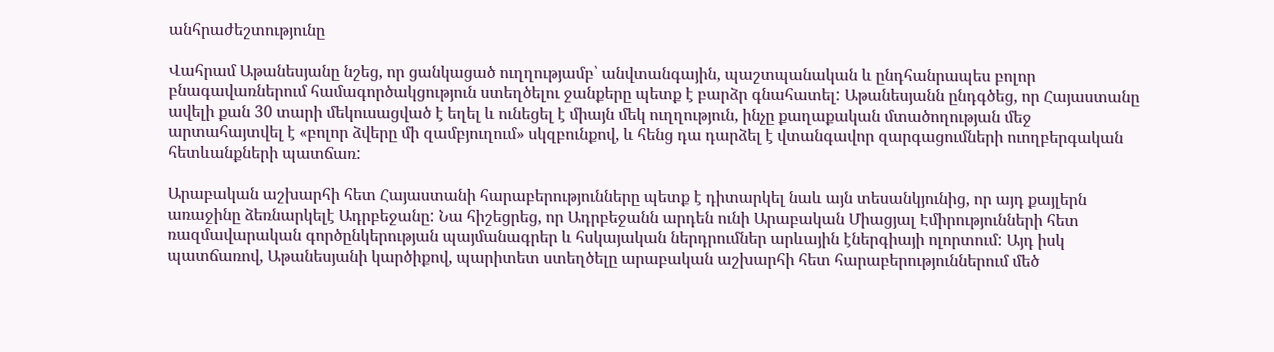անհրաժեշտությունը

Վահրամ Աթանեսյանը նշեց, որ ցանկացած ուղղությամբ՝ անվտանգային, պաշտպանական և ընդհանրապես բոլոր բնագավառներում համագործակցություն ստեղծելու ջանքերը պետք է բարձր գնահատել: Աթանեսյանն ընդգծեց, որ Հայաստանը ավելի քան 30 տարի մեկուսացված է եղել և ունեցել է միայն մեկ ուղղություն, ինչը քաղաքական մտածողության մեջ արտահայտվել է «բոլոր ձվերը մի զամբյուղում» սկզբունքով, և հենց դա դարձել է վտանգավոր զարգացումների ուողբերգական հետևանքների պատճառ:

Արաբական աշխարհի հետ Հայաստանի հարաբերությունները պետք է դիտարկել նաև այն տեսանկյունից, որ այդ քայլերն առաջինը ձեռնարկելէ Ադրբեջանը: Նա հիշեցրեց, որ Ադրբեջանն արդեն ունի Արաբական Միացյալ Էմիրությունների հետ ռազմավարական գործընկերության պայմանագրեր և հսկայական ներդրումներ արևային էներգիայի ոլորտում: Այդ իսկ պատճառով, Աթանեսյանի կարծիքով, պարիտետ ստեղծելը արաբական աշխարհի հետ հարաբերություններում մեծ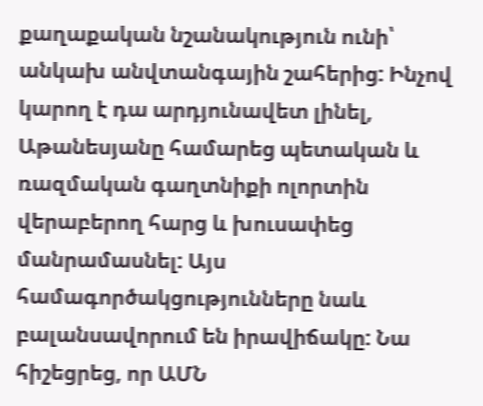քաղաքական նշանակություն ունի՝ անկախ անվտանգային շահերից: Ինչով կարող է դա արդյունավետ լինել, Աթանեսյանը համարեց պետական և ռազմական գաղտնիքի ոլորտին վերաբերող հարց և խուսափեց մանրամասնել: Այս համագործակցությունները նաև բալանսավորում են իրավիճակը: Նա հիշեցրեց, որ ԱՄՆ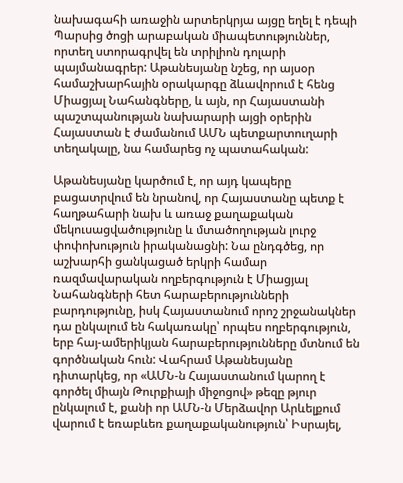նախագահի առաջին արտերկրյա այցը եղել է դեպի Պարսից ծոցի արաբական միապետություններ, որտեղ ստորագրվել են տրիլիոն դոլարի պայմանագրեր: Աթանեսյանը նշեց, որ այսօր համաշխարհային օրակարգը ձևավորում է հենց Միացյալ Նահանգները, և այն, որ Հայաստանի պաշտպանության նախարարի այցի օրերին Հայաստան է ժամանում ԱՄՆ պետքարտուղարի տեղակալը, նա համարեց ոչ պատահական:

Աթանեսյանը կարծում է, որ այդ կապերը բացատրվում են նրանով, որ Հայաստանը պետք է հաղթահարի նախ և առաջ քաղաքական մեկուսացվածությունը և մտածողության լուրջ փոփոխություն իրականացնի: Նա ընդգծեց, որ աշխարհի ցանկացած երկրի համար ռազմավարական ողբերգություն է Միացյալ Նահանգների հետ հարաբերությունների բարդությունը, իսկ Հայաստանում որոշ շրջանակներ դա ընկալում են հակառակը՝ որպես ողբերգություն, երբ հայ-ամերիկյան հարաբերությունները մտնում են գործնական հուն: Վահրամ Աթանեսյանը դիտարկեց, որ «ԱՄՆ‑ն Հայաստանում կարող է գործել միայն Թուրքիայի միջոցով» թեզը թյուր ընկալում է, քանի որ ԱՄՆ‑ն Մերձավոր Արևելքում վարում է եռաբևեռ քաղաքականություն՝ Իսրայել,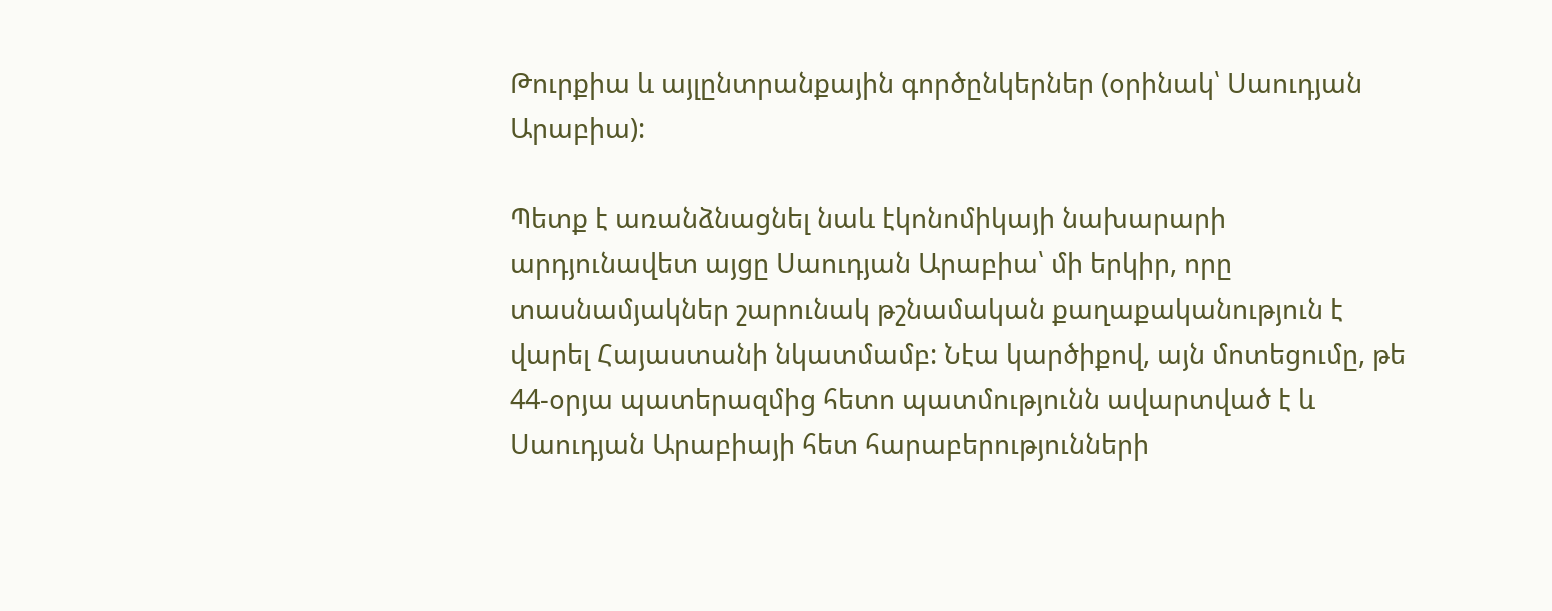Թուրքիա և այլընտրանքային գործընկերներ (օրինակ՝ Սաուդյան Արաբիա):

Պետք է առանձնացնել նաև էկոնոմիկայի նախարարի արդյունավետ այցը Սաուդյան Արաբիա՝ մի երկիր, որը տասնամյակներ շարունակ թշնամական քաղաքականություն է վարել Հայաստանի նկատմամբ: Նէա կարծիքով, այն մոտեցումը, թե 44-օրյա պատերազմից հետո պատմությունն ավարտված է և Սաուդյան Արաբիայի հետ հարաբերությունների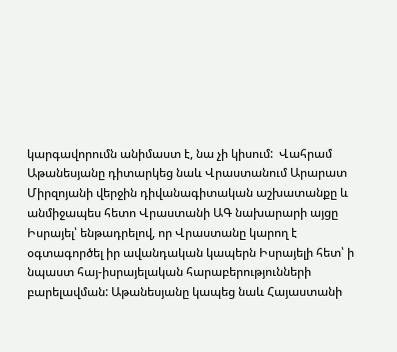կարգավորումն անիմաստ է, նա չի կիսում:  Վահրամ Աթանեսյանը դիտարկեց նաև Վրաստանում Արարատ Միրզոյանի վերջին դիվանագիտական աշխատանքը և անմիջապես հետո Վրաստանի ԱԳ նախարարի այցը Իսրայել՝ ենթադրելով, որ Վրաստանը կարող է օգտագործել իր ավանդական կապերն Իսրայելի հետ՝ ի նպաստ հայ-իսրայելական հարաբերությունների բարելավման: Աթանեսյանը կապեց նաև Հայաստանի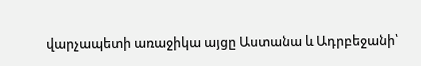վարչապետի առաջիկա այցը Աստանա և Ադրբեջանի՝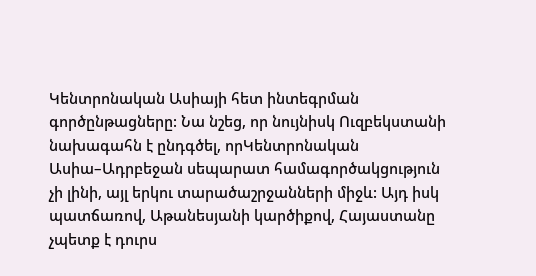Կենտրոնական Ասիայի հետ ինտեգրման գործընթացները: Նա նշեց, որ նույնիսկ Ուզբեկստանի նախագահն է ընդգծել, որԿենտրոնական Ասիա–Ադրբեջան սեպարատ համագործակցություն չի լինի, այլ երկու տարածաշրջանների միջև: Այդ իսկ պատճառով, Աթանեսյանի կարծիքով, Հայաստանը չպետք է դուրս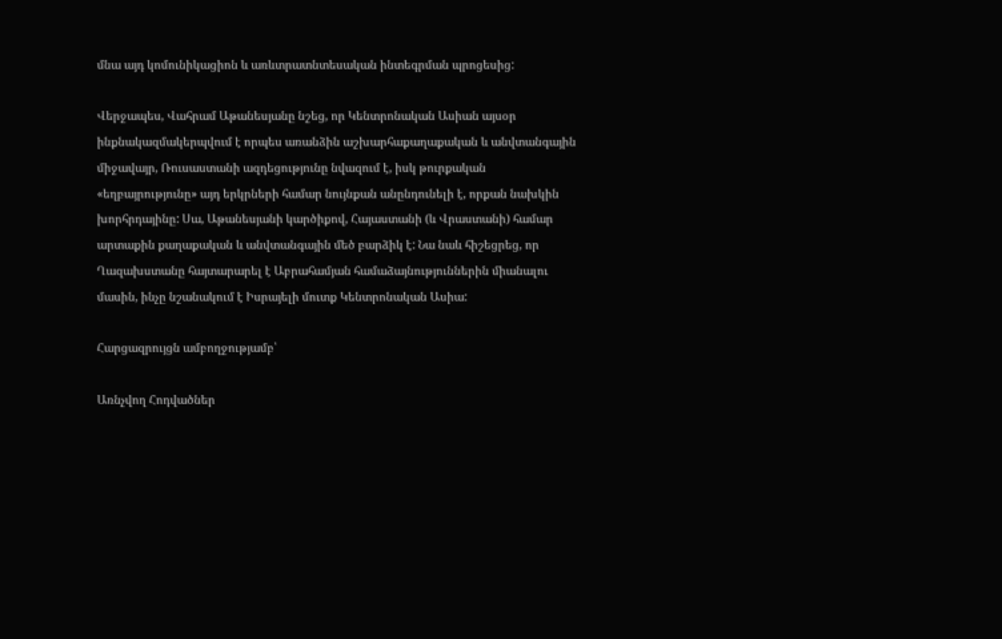մնա այդ կոմունիկացիոն և առևտրատնտեսական ինտեգրման պրոցեսից:

Վերջապես, Վահրամ Աթանեսյանը նշեց, որ Կենտրոնական Ասիան այսօր ինքնակազմակերպվում է որպես առանձին աշխարհաքաղաքական և անվտանգային միջավայր, Ռուսաստանի ազդեցությունը նվազում է, իսկ թուրքական «եղբայրությունը» այդ երկրների համար նույնքան անընդունելի է, որքան նախկին խորհրդայինը: Սա, Աթանեսյանի կարծիքով, Հայաստանի (և Վրաստանի) համար արտաքին քաղաքական և անվտանգային մեծ բարձիկ է: Նա նաև հիշեցրեց, որ Ղազախստանը հայտարարել է Աբրահամյան համաձայնություններին միանալու մասին, ինչը նշանակում է Իսրայելի մուտք Կենտրոնական Ասիա:

Հարցազրույցն ամբողջությամբ՝

Առնչվող Հոդվածներ